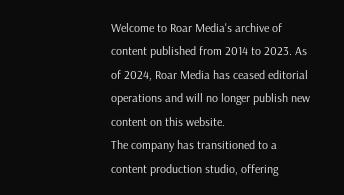Welcome to Roar Media's archive of content published from 2014 to 2023. As of 2024, Roar Media has ceased editorial operations and will no longer publish new content on this website.
The company has transitioned to a content production studio, offering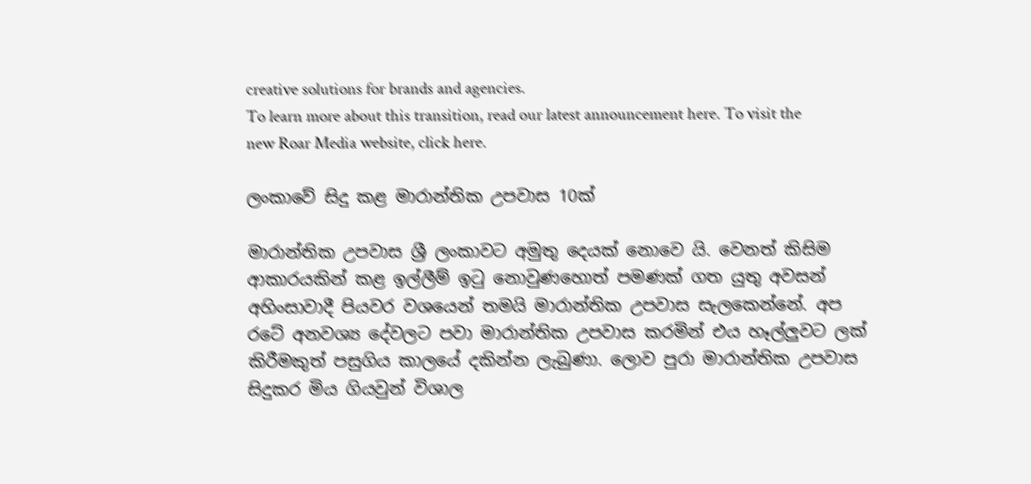creative solutions for brands and agencies.
To learn more about this transition, read our latest announcement here. To visit the new Roar Media website, click here.

ලංකාවේ සිදු කළ මාරාන්තික උපවාස 10ක්

මාරාන්තික උපවාස ශ්‍රී ලංකාවට අමුතු දෙයක් නොවෙ යි. වෙනත් කිසිම ආකාරයකින් කළ ඉල්ලීම් ඉටු නොවුණහොත් පමණක් ගත යුතු අවසන් අහිංසාවාදී පියවර වශයෙන් තමයි මාරාන්තික උපවාස සැලකෙන්නේ. අප රටේ අනවශ්‍ය දේවලට පවා මාරාන්තික උපවාස කරමින් එය හෑල්ලුවට ලක් කිරීමකුත් පසුගිය කාලයේ දකින්න ලැබුණා. ලොව පුරා මාරාන්තික උපවාස සිදුකර මිය ගියවුන් විශාල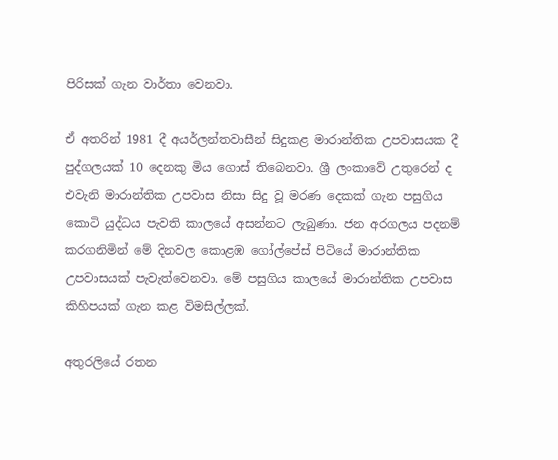පිරිසක් ගැන වාර්තා වෙනවා.

ඒ අතරින් 1981 දී අයර්ලන්තවාසීන් සිදුකළ මාරාන්තික උපවාසයක දී පුද්ගලයක් 10 දෙනකු මිය ගොස් තිබෙනවා. ශ්‍රී ලංකාවේ උතුරෙන් ද එවැනි මාරාන්තික උපවාස නිසා සිදු වූ මරණ දෙකක් ගැන පසුගිය කොටි යුද්ධය පැවති කාලයේ අසන්නට ලැබුණා. ජන අරගලය පදනම් කරගනිමින් මේ දිනවල කොළඹ ගෝල්පේස් පිටියේ මාරාන්තික උපවාසයක් පැවැත්වෙනවා. මේ පසුගිය කාලයේ මාරාන්තික උපවාස කිහිපයක් ගැන කළ විමසිල්ලක්.

අතුරලියේ රතන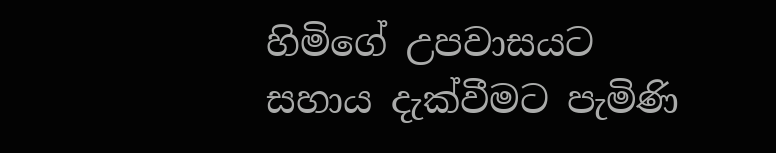හිමිගේ උපවාසයට සහාය දැක්වීමට පැමිණි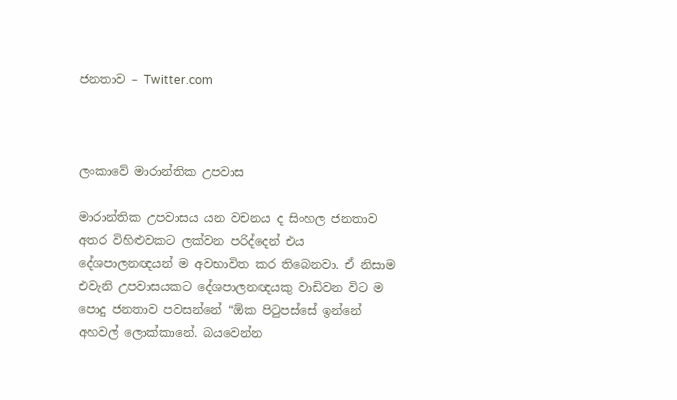ජනතාව – Twitter.com



ලංකාවේ මාරාන්තික උපවාස

මාරාන්තික උපවාසය යන වචනය ද සිංහල ජනතාව අතර විහිළුවකට ලක්වන පරිද්දෙන් එය දේශපාලනඥයන් ම අවභාවිත කර තිබෙනවා. ඒ නිසාම එවැනි උපවාසයකට දේශපාලනඥයකු වාඩිවන විට ම පොදු ජනතාව පවසන්නේ “ඕක පිටුපස්සේ ඉන්නේ අහවල් ලොක්කානේ. බයවෙන්න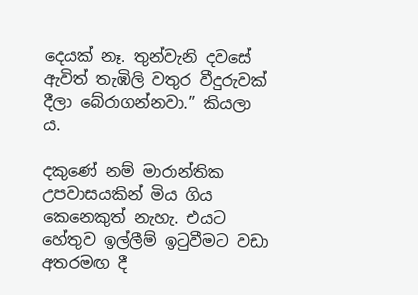දෙයක් නෑ. තුන්වැනි දවසේ ඇවිත් තැඹිලි වතුර වීදුරුවක් දීලා බේරාගන්නවා.” කියලා ය.

දකුණේ නම් මාරාන්තික උපවාසයකින් මිය ගිය කෙනෙකුත් නැහැ. එයට හේතුව ඉල්ලීම් ඉටුවීමට වඩා අතරමඟ දී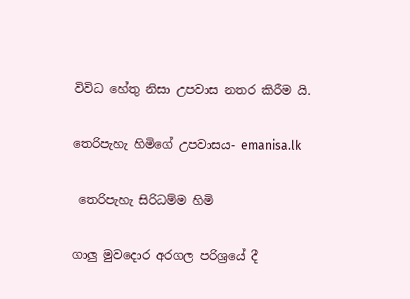විවිධ හේතු නිසා උපවාස නතර කිරීම යි.

තෙරිපැහැ හිමිගේ උපවාසය- emanisa.lk

 තෙරිපැහැ සිරිධම්ම හිමි

ගාලු මුවදොර අරගල පරිශ්‍රයේ දී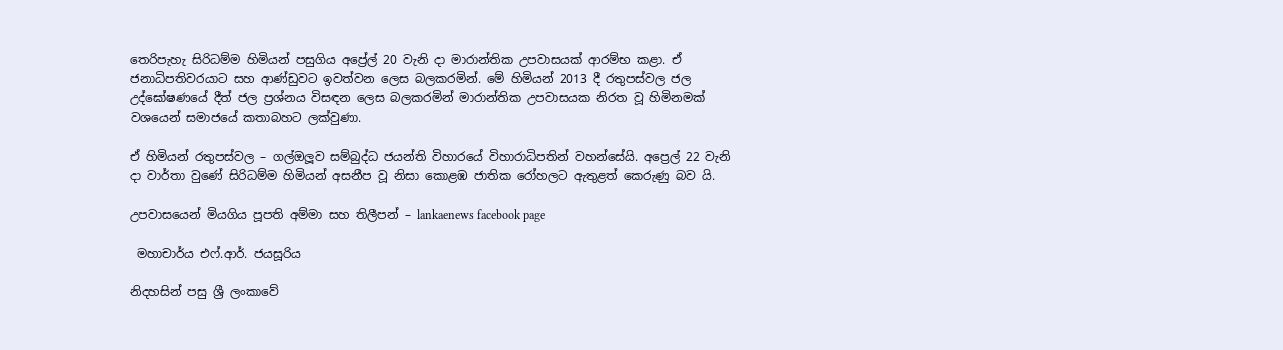තෙරිපැහැ සිරිධම්ම හිමියන් පසුගිය අප්‍රේල් 20 වැනි දා මාරාන්තික උපවාසයක් ආරම්භ කළා. ඒ ජනාධිපතිවරයාට සහ ආණ්ඩුවට ඉවත්වන ලෙස බලකරමින්. මේ හිමියන් 2013 දී රතුපස්වල ජල උද්ඝෝෂණයේ දීත් ජල ප්‍රශ්නය විසඳන ලෙස බලකරමින් මාරාන්තික උපවාසයක නිරත වූ හිමිනමක් වශයෙන් සමාජයේ කතාබහට ලක්වුණා.

ඒ හිමියන් රතුපස්වල – ගල්ඔලූව සම්බුද්ධ ජයන්ති විහාරයේ විහාරාධිපතින් වහන්සේයි. අප්‍රෙල් 22 වැනි දා වාර්තා වුණේ සිරිධම්ම හිමියන් අසනීප වූ නිසා කොළඹ ජාතික රෝහලට ඇතුළත් කෙරුණු බව යි.

උපවාසයෙන් මියගිය පූපති අම්මා සහ තිලීපන් – lankaenews facebook page

 මහාචාර්ය එෆ්.ආර්. ජයසූරිය

නිදහසින් පසු ශ්‍රී ලංකාවේ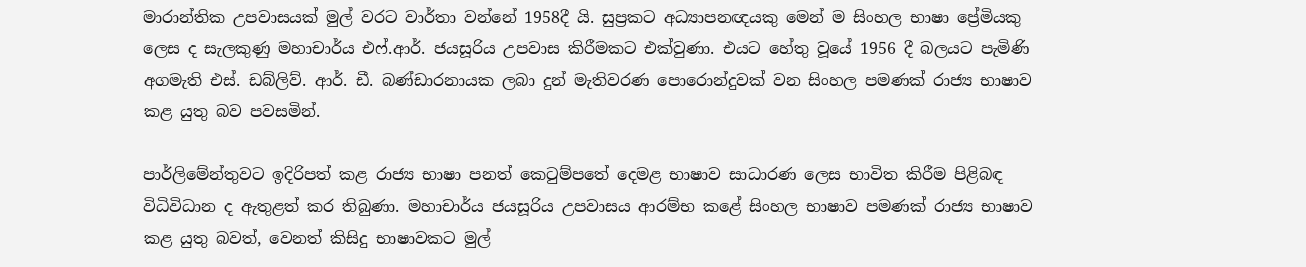මාරාන්තික උපවාසයක් මුල් වරට වාර්තා වන්නේ 1958දී යි. සුප්‍රකට අධ්‍යාපනඥයකු මෙන් ම සිංහල භාෂා ප්‍රේමියකු ලෙස ද සැලකුණු මහාචාර්ය එෆ්.ආර්. ජයසූරිය උපවාස කිරීමකට එක්වුණා. එයට හේතු වූයේ 1956 දී බලයට පැමිණි අගමැති එස්. ඩබ්ලිව්. ආර්. ඩී. බණ්ඩාරනායක ලබා දුන් මැතිවරණ පොරොන්දුවක් වන සිංහල පමණක් රාජ්‍ය භාෂාව කළ යුතු බව පවසමින්.

පාර්ලිමේන්තුවට ඉදිරිපත් කළ රාජ්‍ය භාෂා පනත් කෙටුම්පතේ දෙමළ භාෂාව සාධාරණ ලෙස භාවිත කිරීම පිළිබඳ විධිවිධාන ද ඇතුළත් කර තිබුණා. මහාචාර්ය ජයසූරිය උපවාසය ආරම්භ කළේ සිංහල භාෂාව පමණක් රාජ්‍ය භාෂාව කළ යුතු බවත්, වෙනත් කිසිදු භාෂාවකට මුල්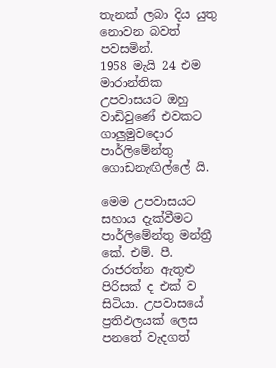තැනක් ලබා දිය යුතු නොවන බවත් පවසමින්.
1958 මැයි 24 එම මාරාන්තික උපවාසයට ඔහු වාඩිවුණේ එවකට ගාලුමුවදොර පාර්ලිමේන්තු ගොඩනැඟිල්ලේ යි.

මෙම උපවාසයට සහාය දැක්වීමට පාර්ලිමේන්තු මන්ත්‍රී කේ. එම්. පී. රාජරත්න ඇතුළු පිරිසක් ද එක් ව සිටියා. උපවාසයේ ප්‍රතිඵලයක් ලෙස පනතේ වැදගත්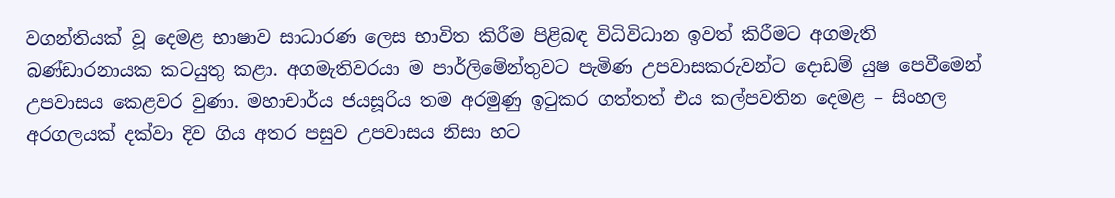වගන්තියක් වූ දෙමළ භාෂාව සාධාරණ ලෙස භාවිත කිරීම පිළිබඳ විධිවිධාන ඉවත් කිරීමට අගමැති බණ්ඩාරනායක කටයුතු කළා. අගමැතිවරයා ම පාර්ලිමේන්තුවට පැමිණ උපවාසකරුවන්ට දොඩම් යුෂ පෙවීමෙන් උපවාසය කෙළවර වුණා. මහාචාර්ය ජයසූරිය තම අරමුණු ඉටුකර ගත්තත් එය කල්පවතින දෙමළ – සිංහල අරගලයක් දක්වා දිව ගිය අතර පසුව උපවාසය නිසා හට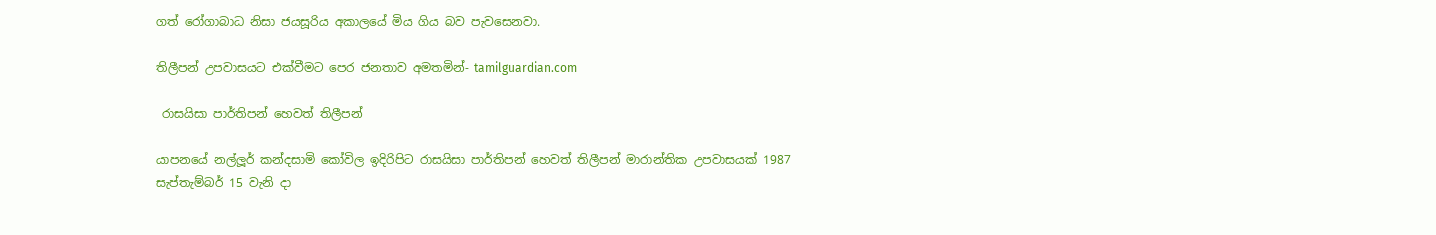ගත් රෝගාබාධ නිසා ජයසූරිය අකාලයේ මිය ගිය බව පැවසෙනවා.

තිලීපන් උපවාසයට එක්වීමට පෙර ජනතාව අමතමින්- tamilguardian.com

 රාසයිසා පාර්තිපන් හෙවත් තිලීපන්

යාපනයේ නල්ලූර් කන්දසාමි කෝවිල ඉදිරිපිට රාසයිසා පාර්තිපන් හෙවත් තිලීපන් මාරාන්තික උපවාසයක් 1987 සැප්තැම්බර් 15 වැනි දා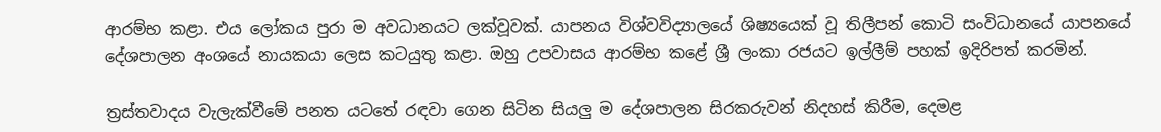ආරම්භ කළා. එය ලෝකය පුරා ම අවධානයට ලක්වූවක්. යාපනය විශ්වවිද්‍යාලයේ ශිෂ්‍යයෙක් වූ තිලීපන් කොටි සංවිධානයේ යාපනයේ දේශපාලන අංශයේ නායකයා ලෙස කටයුතු කළා. ඔහු උපවාසය ආරම්භ කළේ ශ්‍රී ලංකා රජයට ඉල්ලීම් පහක් ඉදිරිපත් කරමින්.

ත්‍රස්තවාදය වැලැක්වීමේ පනත යටතේ රඳවා ගෙන සිටින සියලු ම දේශපාලන සිරකරුවන් නිදහස් කිරීම, දෙමළ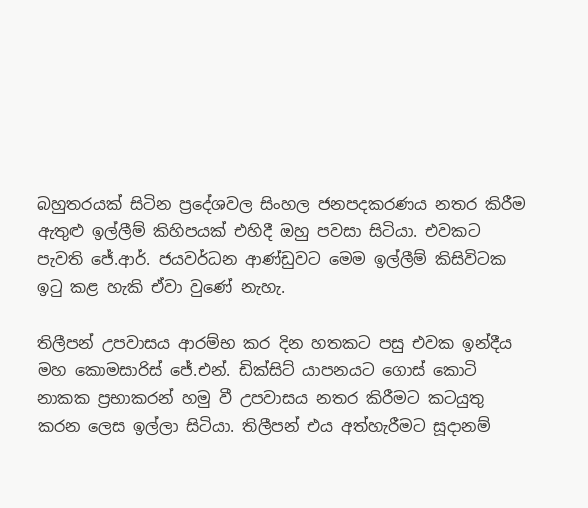බහුතරයක් සිටින ප්‍රදේශවල සිංහල ජනපදකරණය නතර කිරීම ඇතුළු ඉල්ලීම් කිහිපයක් එහිදී ඔහු පවසා සිටියා. එවකට පැවති ජේ.ආර්. ජයවර්ධන ආණ්ඩුවට මෙම ඉල්ලීම් කිසිවිටක ඉටු කළ හැකි ඒවා වුණේ නැහැ.

තිලීපන් උපවාසය ආරම්භ කර දින හතකට පසු එවක ඉන්දීය මහ කොමසාරිස් ජේ.එන්. ඩික්සිට් යාපනයට ගොස් කොටි නාකක ප්‍රභාකරන් හමු වී උපවාසය නතර කිරීමට කටයුතු කරන ලෙස ඉල්ලා සිටියා. තිලීපන් එය අත්හැරීමට සූදානම්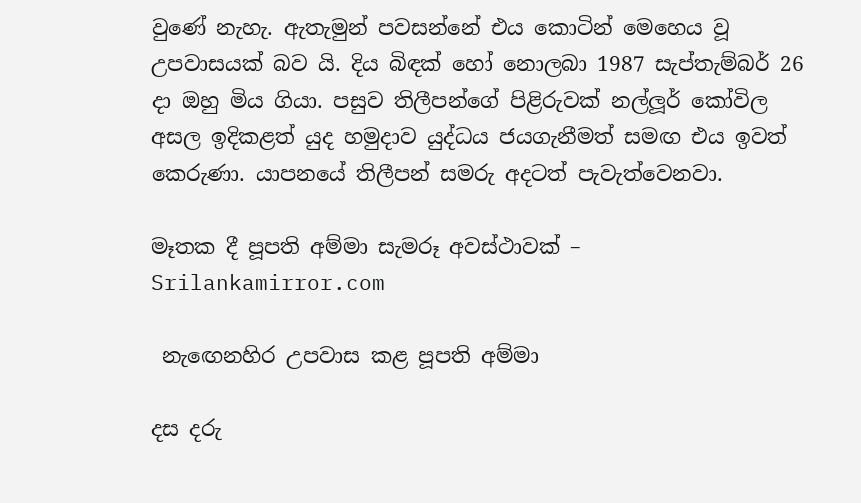වුණේ නැහැ. ඇතැමුන් පවසන්නේ එය කොටින් මෙහෙය වූ උපවාසයක් බව යි. දිය බිඳක් හෝ නොලබා 1987 සැප්තැම්බර් 26 දා ඔහු මිය ගියා. පසුව තිලීපන්ගේ පිළිරුවක් නල්ලූර් කෝවිල අසල ඉදිකළත් යුද හමුදාව යුද්ධය ජයගැනීමත් සමඟ එය ඉවත් කෙරුණා. යාපනයේ තිලීපන් සමරු අදටත් පැවැත්වෙනවා.

මෑතක දී පූපති අම්මා සැමරූ අවස්ථාවක් – Srilankamirror.com

 නැඟෙනහිර උපවාස කළ පූපති අම්මා

දස දරු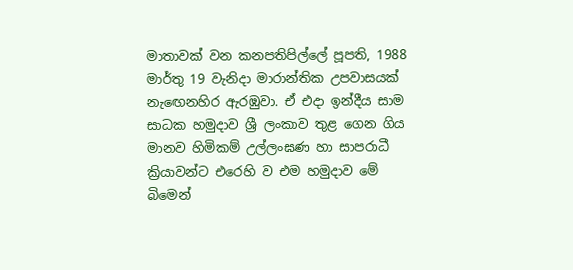මාතාවක් වන කනපතිපිල්ලේ පූපති, 1988 මාර්තු 19 වැනිදා මාරාන්තික උපවාසයක් නැඟෙනහිර ඇරඹුවා. ඒ එදා ඉන්දීය සාම සාධක හමුදාව ශ්‍රී ලංකාව තුළ ගෙන ගිය  මානව හිමිකම් උල්ලංඝණ හා සාපරාධී ක්‍රියාවන්ට එරෙහි ව එම හමුදාව මේ බිමෙන්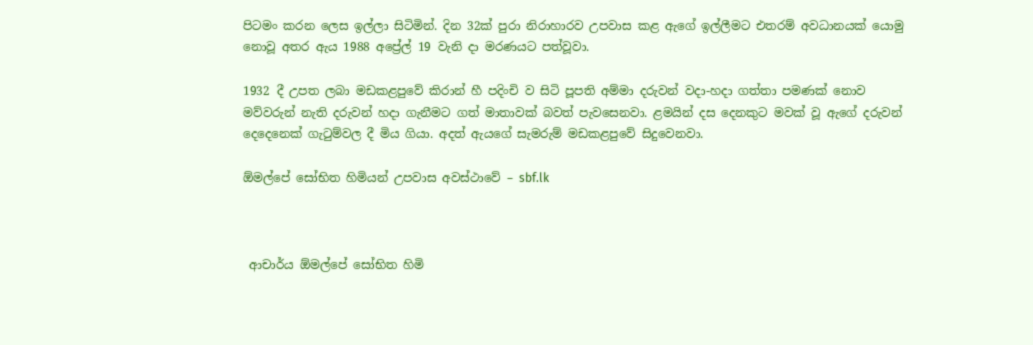පිටමං කරන ලෙස ඉල්ලා සිටිමින්. දින 32ක් පුරා නිරාහාරව උපවාස කළ ඇගේ ඉල්ලීමට එතරම් අවධානයක් යොමු නොවූ අතර ඇය 1988 අප්‍රේල් 19 වැනි දා මරණයට පත්වූවා.

1932 දී උපත ලබා මඩකළපුවේ කිරාන් හී පදිංචි ව සිටි පූපති අම්මා දරුවන් වදා-හදා ගත්තා පමණක් නොව මව්වරුන් නැති දරුවන් හදා ගැනීමට ගත් මාතාවක් බවත් පැවසෙනවා. ළමයින් දස දෙනකුට මවක් වූ ඇගේ දරුවන් දෙදෙනෙක් ගැටුම්වල දී මිය ගියා. අදත් ඇයගේ සැමරුම් මඩකළපුවේ සිදුවෙනවා.

ඕමල්පේ සෝභිත හිමියන් උපවාස අවස්ථාවේ – sbf.lk



 ආචාර්ය ඕමල්පේ සෝභිත හිමි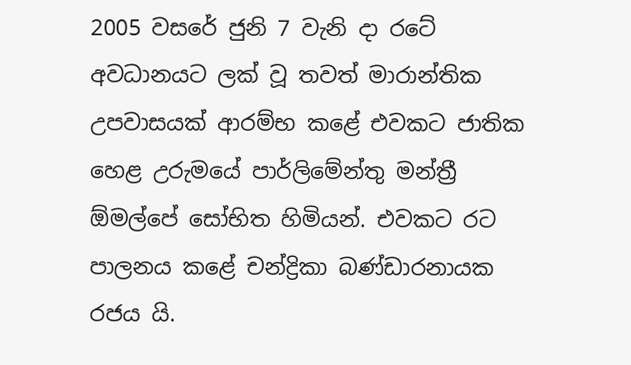2005 වසරේ ජුනි 7 වැනි දා රටේ අවධානයට ලක් වූ තවත් මාරාන්තික උපවාසයක් ආරම්භ කළේ එවකට ජාතික හෙළ උරුමයේ පාර්ලිමේන්තු මන්ත්‍රී ඕමල්පේ සෝභිත හිමියන්. එවකට රට පාලනය කළේ චන්ද්‍රිකා බණ්ඩාරනායක රජය යි.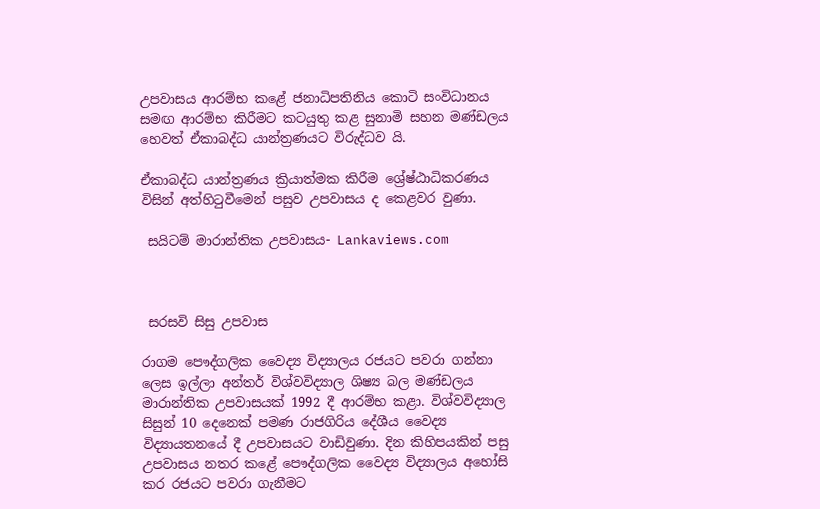උපවාසය ආරම්භ කළේ ජනාධිපතිනිය කොටි සංවිධානය සමඟ ආරම්භ කිරීමට කටයුතු කළ සුනාමි සහන මණ්ඩලය හෙවත් ඒකාබද්ධ යාන්ත්‍රණයට විරුද්ධව යි.

ඒකාබද්ධ යාන්ත්‍රණය ක්‍රියාත්මක කිරීම ශ්‍රේෂ්ඨාධිකරණය විසින් අත්හිටුවීමෙන් පසුව උපවාසය ද කෙළවර වුණා.

 සයිටම් මාරාන්තික උපවාසය- Lankaviews.com



 සරසවි සිසු උපවාස

රාගම පෞද්ගලික වෛද්‍ය විද්‍යාලය රජයට පවරා ගන්නා ලෙස ඉල්ලා අන්තර් විශ්වවිද්‍යාල ශිෂ්‍ය බල මණ්ඩලය මාරාන්තික උපවාසයක් 1992 දී ආරම්භ කළා. විශ්වවිද්‍යාල සිසුන් 10 දෙනෙක් පමණ රාජගිරිය දේශීය වෛද්‍ය විද්‍යායතනයේ දී උපවාසයට වාඩිවුණා. දින කිහිපයකින් පසු උපවාසය නතර කළේ පෞද්ගලික වෛද්‍ය විද්‍යාලය අහෝසි කර රජයට පවරා ගැනීමට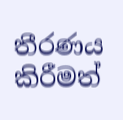තීරණය කිරීමත්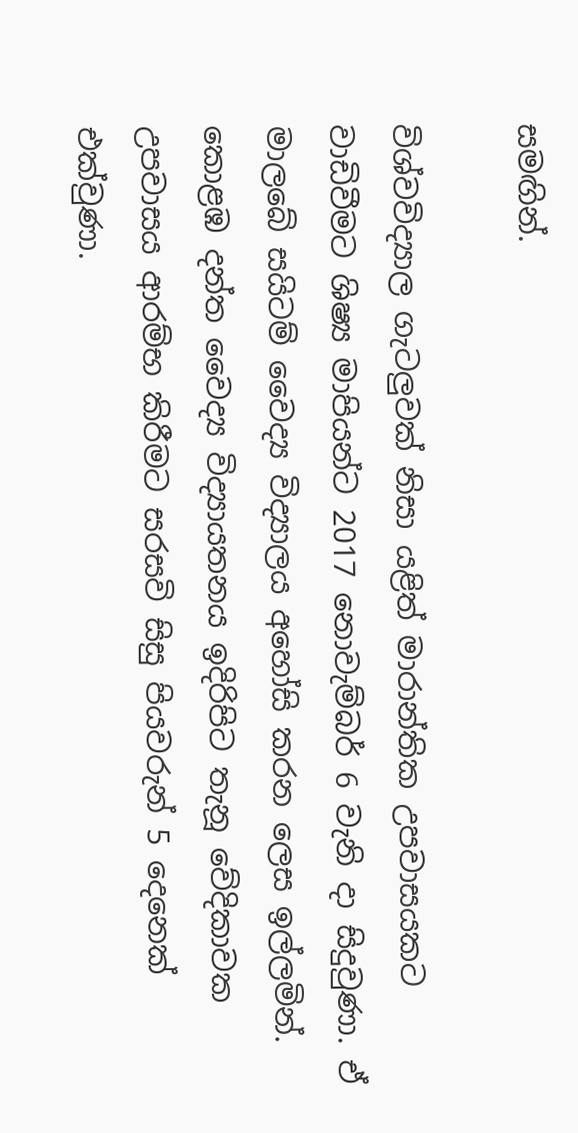සමඟින්.

විශ්වවිද්‍යාල ගැටලුවක් නිසා යළිත් මාරාන්තික උපවාසයකට වාඩිවීමට ශිෂ්‍ය මාපියන්ට 2017 නොවැම්බර් 6 වැනි දා සිදුවුණා. ඒ මාලබේ සයිටම් වෛද්‍ය විද්‍යාලය අහෝසි කරන ලෙස ඉල්ලමින්. කොළඹ දන්ත වෛද්‍ය විද්‍යායතනය ඉදිරිපිට තැනූ වේදිකාවක උපවාසය ආරම්භ කිරීමට සරසවි සිසු පියවරුන් 5 දෙනෙක් එක්වුණා.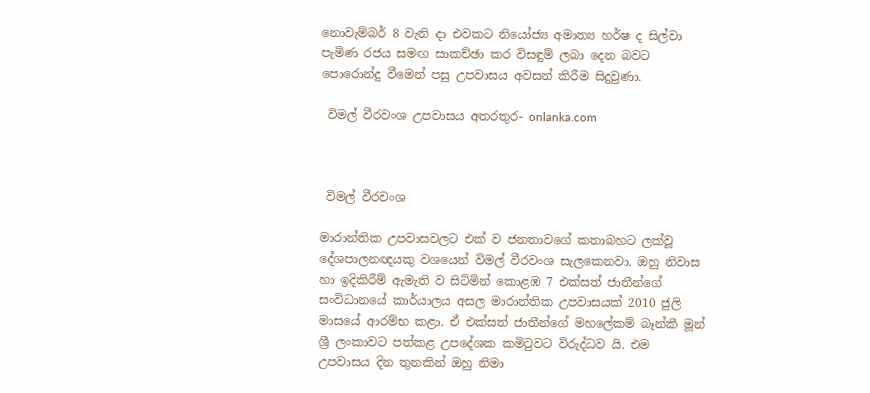නොවැම්බර් 8 වැනි දා එවකට නියෝජ්‍ය අමාත්‍ය හර්ෂ ද සිල්වා පැමිණ රජය සමඟ සාකච්ඡා කර විසඳුම් ලබා දෙන බවට පොරොන්දු වීමෙන් පසු උපවාසය අවසන් කිරීම සිදුවුණා.

 විමල් වීරවංශ උපවාසය අතරතුර- onlanka.com



 විමල් වීරවංශ

මාරාන්තික උපවාසවලට එක් ව ජනතාවගේ කතාබහට ලක්වූ දේශපාලනඥයකු වශයෙන් විමල් වීරවංශ සැලකෙනවා. ඔහු නිවාස හා ඉදිකිරීම් ඇමැති ව සිටිමින් කොළඹ 7 එක්සත් ජාතීන්ගේ සංවිධානයේ කාර්යාලය අසල මාරාන්තික උපවාසයක් 2010 ජුලි මාසයේ ආරම්භ කළා. ඒ එක්සත් ජාතීන්ගේ මහලේකම් බෑන්කී මූන් ශ්‍රී ලංකාවට පත්කළ උපදේශක කමිටුවට විරුද්ධව යි. එම උපවාසය දින තුනකින් ඔහු නිමා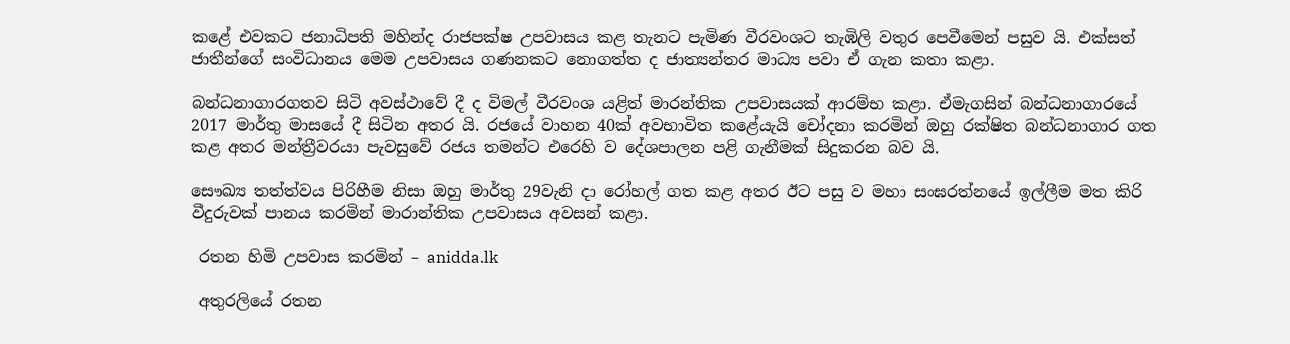කළේ එවකට ජනාධිපති මහින්ද රාජපක්ෂ උපවාසය කළ තැනට පැමිණ වීරවංශට තැඹිලි වතුර පෙවීමෙන් පසුව යි. එක්සත් ජාතීන්ගේ සංවිධානය මෙම උපවාසය ගණනකට නොගත්ත ද ජාත්‍යන්තර මාධ්‍ය පවා ඒ ගැන කතා කළා.

බන්ධනාගාරගතව සිටි අවස්ථාවේ දී ද විමල් වීරවංශ යළිත් මාරන්තික උපවාසයක් ආරම්භ කළා. ඒමැගසින් බන්ධනාගාරයේ  2017 මාර්තු මාසයේ දී සිටින අතර යි. රජයේ වාහන 40ක් අවභාවිත කළේයැයි චෝදනා කරමින් ඔහු රක්ෂිත බන්ධනාගාර ගත කළ අතර මන්ත්‍රීවරයා පැවසුවේ රජය තමන්ට එරෙහි ව දේශපාලන පළි ගැනීමක් සිදුකරන බව යි.

සෞඛ්‍ය තත්ත්වය පිරිහීම නිසා ඔහු මාර්තු 29වැනි දා රෝහල් ගත කළ අතර ඊට පසු ව මහා සංඝරත්නයේ ඉල්ලීම මත කිරි වීදුරුවක් පානය කරමින් මාරාන්තික උපවාසය අවසන් කළා.

 රතන හිමි උපවාස කරමින් – anidda.lk

 අතුරලියේ රතන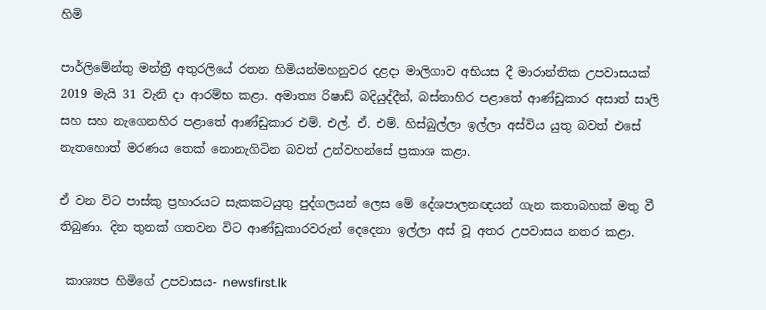හිමි

පාර්ලිමේන්තු මන්ත්‍රී අතුරලියේ රතන හිමියන්මහනුවර දළදා මාලිගාව අභියස දී මාරාන්තික උපවාසයක්  2019 මැයි 31 වැනි දා ආරම්භ කළා. අමාත්‍ය රිෂාඩ් බදියුද්දීන්, බස්නාහිර පළාතේ ආණ්ඩුකාර අසාත් සාලි සහ සහ නැගෙනහිර පළාතේ ආණ්ඩුකාර එම්. එල්. ඒ. එම්. හිස්බුල්ලා ඉල්ලා අස්විය යුතු බවත් එසේ නැතහොත් මරණය තෙක් නොනැගිටින බවත් උන්වහන්සේ ප්‍රකාශ කළා.

ඒ වන විට පාස්කු ප්‍රහාරයට සැකකටයුතු පුද්ගලයන් ලෙස මේ දේශපාලනඥයන් ගැන කතාබහක් මතු වී තිබුණා. දින තුනක් ගතවන විට ආණ්ඩුකාරවරුන් දෙදෙනා ඉල්ලා අස් වූ අතර උපවාසය නතර කළා.

 කාශ්‍යප හිමිගේ උපවාසය- newsfirst.lk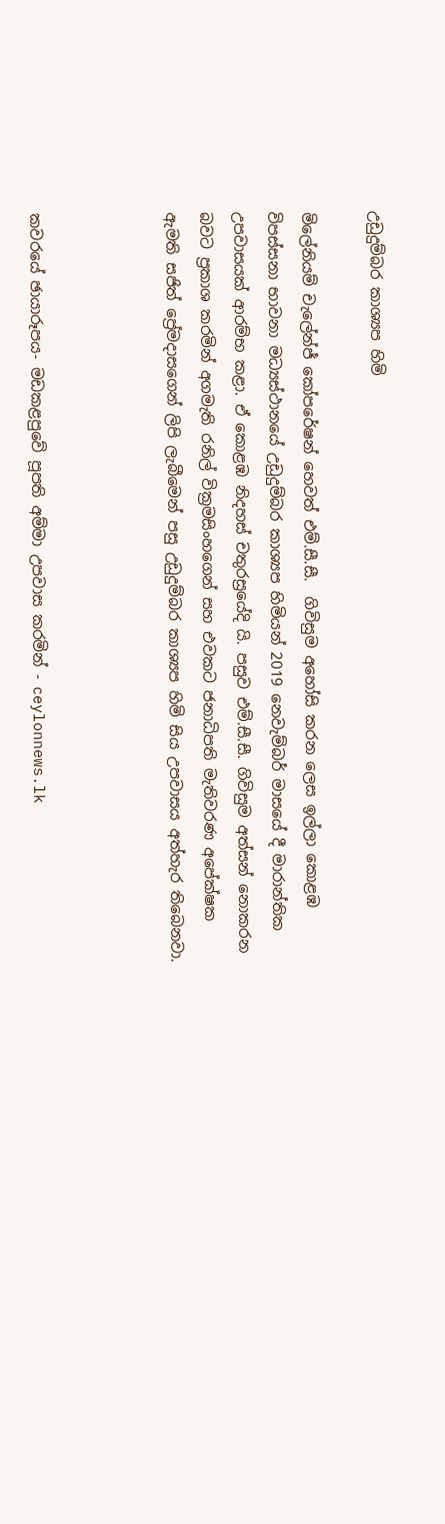උඩුදුම්බර කාශ්‍යප හිමි

මිලේනියම් චැලේන්ජ් කෝපරේෂන් හෙවත් එම්.සී.සී.  ගිවිසුම අහෝසි කරන ලෙස ඉල්ලා කොළඹ විපස්සනා භාවනා මධ්‍යස්ථානයේ උඩුදුම්බර කාශ්‍යප හිමියන් 2019 නෙවැම්බර් මාසයේ දී මාරාන්තික උපවාසයක් ආරම්භ කළා. ඒ කොළඹ නිදහස් චතුරස්‍රයේදි යි. පසුව එම්.සී.සී. ගිවිසුම අත්සන් නොකරන බවට ප්‍රකාශ කරමින් අගමැති රනිල් වික්‍රමසිංහගෙන් සහ එවකට ජනාධිපති මැතිවරණ අපේක්ෂක ඇමති සජිත් ප්‍රේමදාසගෙන් ලිපි ලැබීමෙන් පසු උඩුදුම්බර කාශ්‍යප හිමි සිය උපවාසය අත්හැර තිබෙනවා.



කවරයේ ඡායාරූපය- මඩකළපුවේ පූපති අම්මා උපවාස කරමින් - ceylonnews.lk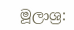මූලාශ්‍ර: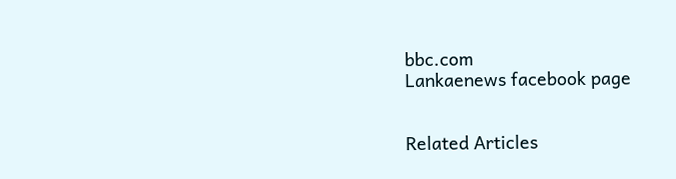bbc.com
Lankaenews facebook page


Related Articles